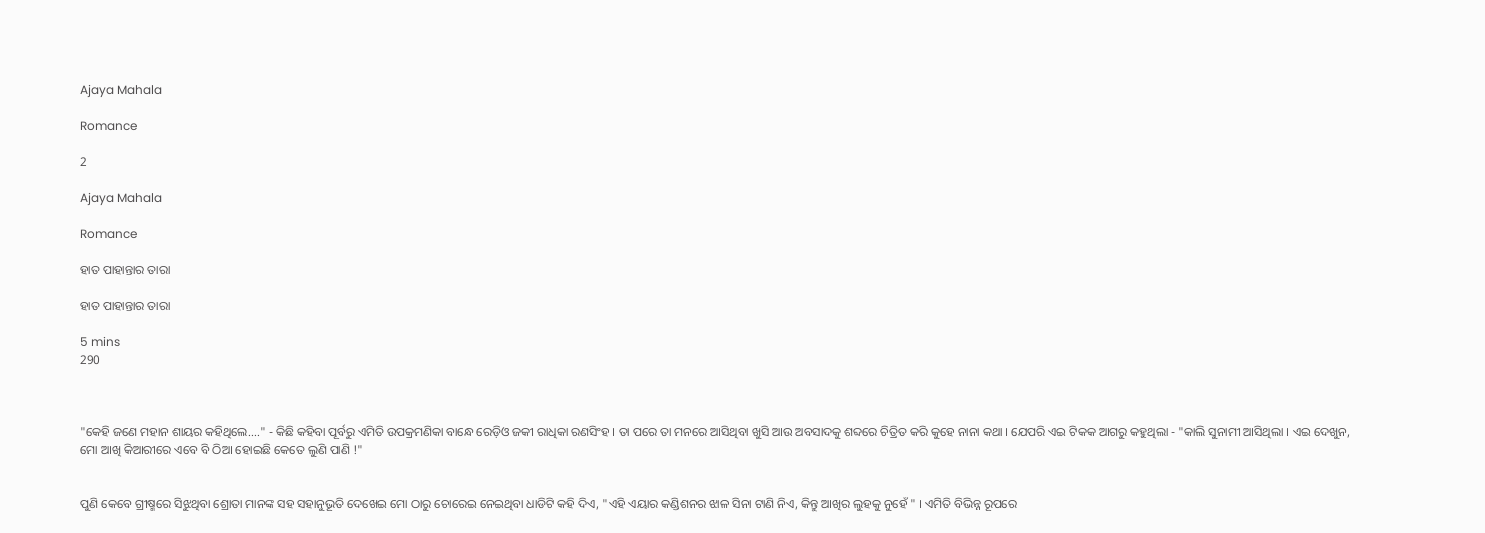Ajaya Mahala

Romance

2

Ajaya Mahala

Romance

ହାତ ପାହାନ୍ତାର ତାରା

ହାତ ପାହାନ୍ତାର ତାରା

5 mins
290



"କେହି ଜଣେ ମହାନ ଶାୟର କହିଥିଲେ...." - କିଛି କହିବା ପୂର୍ବରୁ ଏମିତି ଉପକ୍ରମଣିକା ବାନ୍ଧେ ରେଡ଼ିଓ ଜକୀ ରାଧିକା ରଣସିଂହ । ତା ପରେ ତା ମନରେ ଆସିଥିବା ଖୁସି ଆଉ ଅବସାଦକୁ ଶବ୍ଦରେ ଚିତ୍ରିତ କରି କୁହେ ନାନା କଥା । ଯେପରି ଏଇ ଟିକକ ଆଗରୁ କହୁଥିଲା - "କାଲି ସୁନାମୀ ଆସିଥିଲା । ଏଇ ଦେଖୁନ, ମୋ ଆଖି କିଆରୀରେ ଏବେ ବି ଠିଆ ହୋଇଛି କେତେ ଲୁଣି ପାଣି !"


ପୁଣି କେବେ ଗ୍ରୀଷ୍ମରେ ସିଝୁଥିବା ଶ୍ରୋତା ମାନଙ୍କ ସହ ସହାନୁଭୂତି ଦେଖେଇ ମୋ ଠାରୁ ଚୋରେଇ ନେଇଥିବା ଧାଡିଟି କହି ଦିଏ, "ଏହି ଏୟାର କଣ୍ଡିଶନର ଝାଳ ସିନା ଟାଣି ନିଏ, କିନ୍ତୁ ଆଖିର ଲୁହକୁ ନୁହେଁ " । ଏମିତି ବିଭିନ୍ନ ରୂପରେ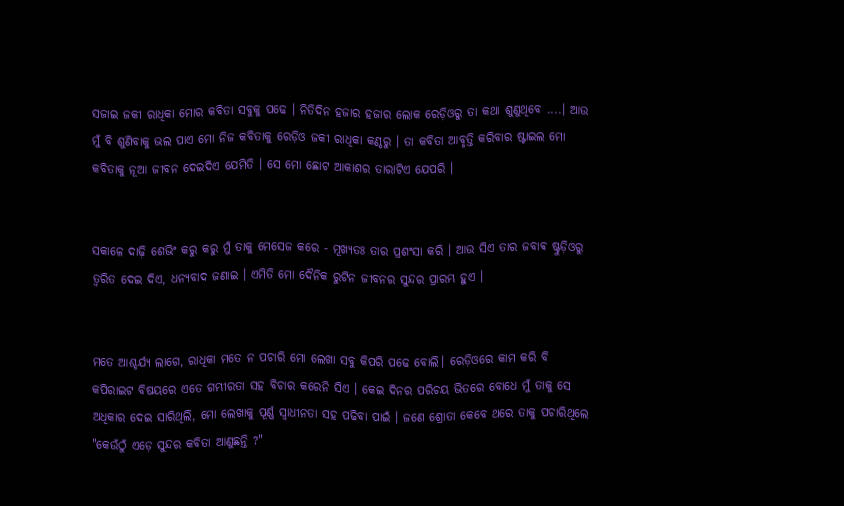ସଜାଇ ଜକୀ ରାଧିକା ମୋର କବିତା ସବୁକୁ ପଢେ । ନିତିଦିନ ହଜାର ହଜାର ଲୋକ ରେଡ଼ିଓରୁ ତା କଥା ଶୁଣୁଥିବେ ....। ଆଉ ମୁଁ ବି ଶୁଣିବାକୁ ଭଲ ପାଏ ମୋ ନିଜ କବିତାକୁ ରେଡ଼ିଓ ଜକୀ ରାଧିକା କଣ୍ଠରୁ । ତା କବିତା ଆବୃତ୍ତି କରିବାର ଷ୍ଟାଇଲ ମୋ କବିତାକୁ ନୂଆ ଜୀବନ ଦେଇଦିଏ ଯେମିତି । ସେ ମୋ ଛୋଟ ଆକାଶର ତାରାଟିଏ ଯେପରି ।


ସକାଳେ ଦାଢ଼ି ଶେଭିଂ କରୁ କରୁ ମୁଁ ତାକୁ ମେସେଜ କରେ - ମୂଖ୍ୟତଃ ତାର ପ୍ରଶଂସା କରି । ଆଉ ସିଏ ତାର ଜବାଵ ଷ୍ଟୁଡ଼ିଓରୁ ତ୍ୱରିତ ଦେଇ ଦିଏ, ଧନ୍ୟବାଦ ଜଣାଇ । ଏମିତି ମୋ ଦୈନିକ ରୁଟିନ ଜୀବନର ସୁନ୍ଦର ପ୍ରାରମ୍ଭ ହୁଏ ।


ମତେ ଆଶ୍ଚର୍ଯ୍ୟ ଲାଗେ, ରାଧିକା ମତେ ନ ପଚାରି ମୋ ଲେଖା ସବୁ କିପରି ପଢେ ବୋଲି। ରେଡ଼ିଓରେ କାମ କରି ବି କପିରାଇଟ ବିଷୟରେ ଏତେ ଗମ୍ଭୀରତା ସହ ବିଚାର କରେନି ସିଏ । କେଇ ଦିନର ପରିଚୟ ଭିତରେ ବୋଧେ ମୁଁ ତାକୁ ସେ ଅଧିକାର ଦେଇ ସାରିଥିଲି, ମୋ ଲେଖାକୁ ପୂର୍ଣ୍ଣ ସ୍ୱାଧୀନତା ସହ ପଢିବା ପାଇଁ । ଜଣେ ଶ୍ରୋତା କେବେ ଥରେ ତାକୁ ପଚାରିଥିଲେ "କେଉଁଠୁଁ ଏଡ଼େ ସୁନ୍ଦର କବିତା ଆଣୁଛନ୍ତି ?"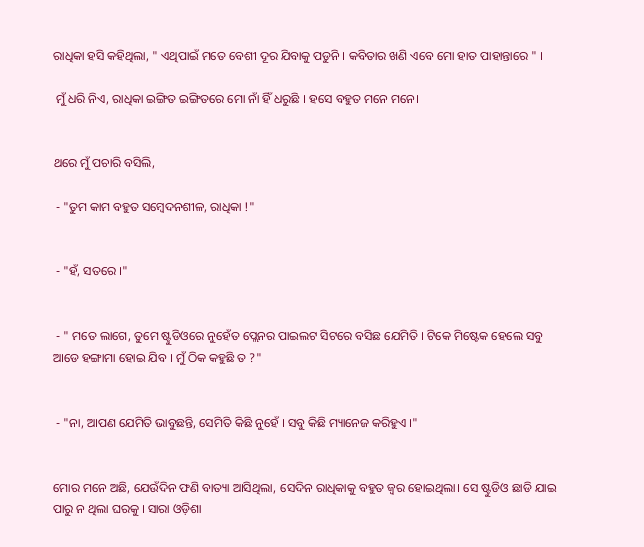ରାଧିକା ହସି କହିଥିଲା, " ଏଥିପାଇଁ ମତେ ବେଶୀ ଦୂର ଯିବାକୁ ପଡୁନି । କବିତାର ଖଣି ଏବେ ମୋ ହାତ ପାହାନ୍ତାରେ " ।

 ମୁଁ ଧରି ନିଏ, ରାଧିକା ଇଙ୍ଗିତ ଇଙ୍ଗିତରେ ମୋ ନାଁ ହିଁ ଧରୁଛି । ହସେ ବହୁତ ମନେ ମନେ।


ଥରେ ମୁଁ ପଚାରି ବସିଲି,

 - "ତୁମ କାମ ବହୁତ ସମ୍ବେଦନଶୀଳ, ରାଧିକା !"


 - "ହଁ, ସତରେ ।"


 - " ମତେ ଲାଗେ, ତୁମେ ଷ୍ଟୁଡିଓରେ ନୁହେଁତ ପ୍ଲେନର ପାଇଲଟ ସିଟରେ ବସିଛ ଯେମିତି । ଟିକେ ମିଷ୍ଟେକ ହେଲେ ସବୁ ଆଡେ ହଙ୍ଗାମା ହୋଇ ଯିବ । ମୁଁ ଠିକ କହୁଛି ତ ?"


 - "ନା, ଆପଣ ଯେମିତି ଭାବୁଛନ୍ତି, ସେମିତି କିଛି ନୁହେଁ । ସବୁ କିଛି ମ୍ୟାନେଜ କରିହୁଏ ।"


ମୋର ମନେ ଅଛି, ଯେଉଁଦିନ ଫଣି ବାତ୍ୟା ଆସିଥିଲା, ସେଦିନ ରାଧିକାକୁ ବହୁତ ଜ୍ୱର ହୋଇଥିଲା। ସେ ଷ୍ଟୁଡିଓ ଛାଡି ଯାଇ ପାରୁ ନ ଥିଲା ଘରକୁ । ସାରା ଓଡ଼ିଶା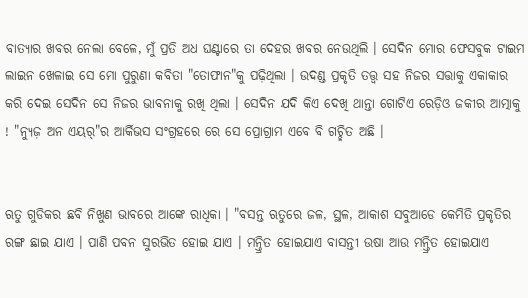ବାତ୍ୟାର ଖବର ନେଲା ବେଳେ, ମୁଁ ପ୍ରତି ଅଧ ଘଣ୍ଟାରେ ତା ଦେହର ଖବର ନେଉଥିଲି । ସେଦିନ ମୋର ଫେସବୁକ ଟାଇମ ଲାଇନ ଖେଳାଇ ସେ ମୋ ପୁରୁଣା କବିତା "ତୋଫାନ"କୁ ପଢ଼ିଥିଲା । ଉଦଣ୍ଡ ପ୍ରକୃତି ତତ୍ତ୍ୱ ସହ ନିଜର ସତ୍ତାକୁ ଏକାକାର କରି ଦେଇ ସେଦିନ ସେ ନିଜର ଭାବନାକୁ ରଖି ଥିଲା । ସେଦିନ ଯଦି କିଏ ଦେଖି ଥାନ୍ତା ଗୋଟିଏ ରେଡ଼ିଓ ଜକୀର ଆତ୍ମାକୁ ! "ନ୍ୟୁଜ଼ ଅନ ଏୟର୍"ର ଆର୍କିଭସ ସଂଗ୍ରହରେ ରେ ସେ ପ୍ରୋଗ୍ରାମ ଏବେ ବି ଗଚ୍ଛିତ ଅଛି ।


ଋତୁ ଗୁଡିକର ଛବି ନିଖୁଣ ଭାବରେ ଆଙ୍କେ ରାଧିକା । "ବସନ୍ତ ଋତୁରେ ଜଳ, ସ୍ଥଳ, ଆକାଶ ସବୁଆଡେ କେମିତି ପ୍ରକୃତିର ରଙ୍ଗ ଛାଇ ଯାଏ । ପାଣି ପବନ ସୁରଭିତ ହୋଇ ଯାଏ । ମନ୍ତ୍ରିତ ହୋଇଯାଏ ବାସନ୍ତୀ ଉଷା ଆଉ ମନ୍ତ୍ରିତ ହୋଇଯାଏ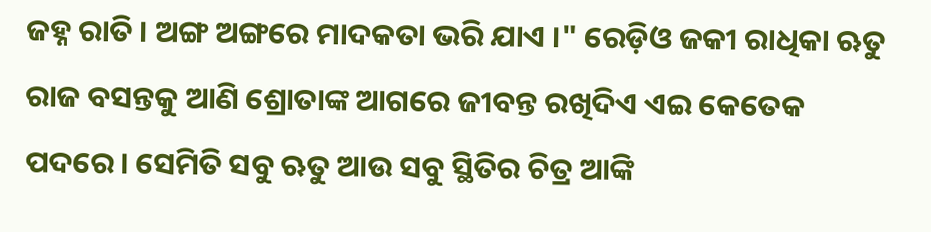ଜହ୍ନ ରାତି । ଅଙ୍ଗ ଅଙ୍ଗରେ ମାଦକତା ଭରି ଯାଏ ।" ରେଡ଼ିଓ ଜକୀ ରାଧିକା ଋତୁ ରାଜ ବସନ୍ତକୁ ଆଣି ଶ୍ରୋତାଙ୍କ ଆଗରେ ଜୀବନ୍ତ ରଖିଦିଏ ଏଇ କେତେକ ପଦରେ। ସେମିତି ସବୁ ଋତୁ ଆଉ ସବୁ ସ୍ଥିତିର ଚିତ୍ର ଆଙ୍କି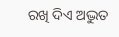ରଖି ଦିଏ ଅଦ୍ଭୁତ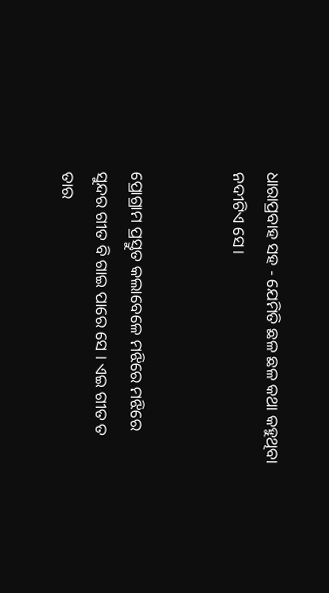ଧାରାପ୍ରବାହ ସହ - ଯେମିତି ଛଳ ଛଳ କଥା କହୁଥିବା ନଦୀଟିଏ ସେ।


ପ୍ରୋଗ୍ରାମ ପ୍ରସ୍ତୁତ କଲାବେଳେ ମଝିରେ ମଝିରେ ସୁନ୍ଦର ଗୀତ ବି ଗାଇ ପାରେ ସେ । ଏଇ ଗୀତ ତ ତାର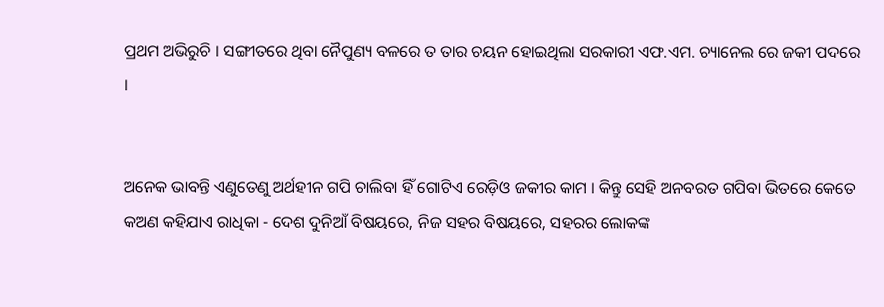ପ୍ରଥମ ଅଭିରୁଚି । ସଙ୍ଗୀତରେ ଥିବା ନୈପୁଣ୍ୟ ବଳରେ ତ ତାର ଚୟନ ହୋଇଥିଲା ସରକାରୀ ଏଫ.ଏମ. ଚ୍ୟାନେଲ ରେ ଜକୀ ପଦରେ ।


ଅନେକ ଭାବନ୍ତି ଏଣୁତେଣୁ ଅର୍ଥହୀନ ଗପି ଚାଲିବା ହିଁ ଗୋଟିଏ ରେଡ଼ିଓ ଜକୀର କାମ । କିନ୍ତୁ ସେହି ଅନବରତ ଗପିବା ଭିତରେ କେତେ କଅଣ କହିଯାଏ ରାଧିକା - ଦେଶ ଦୁନିଆଁ ବିଷୟରେ, ନିଜ ସହର ବିଷୟରେ, ସହରର ଲୋକଙ୍କ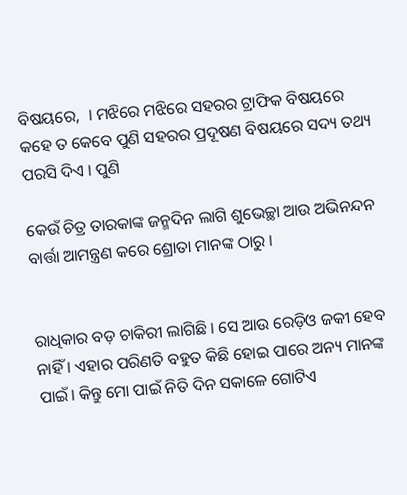ବିଷୟରେ,  । ମଝିରେ ମଝିରେ ସହରର ଟ୍ରାଫିକ ବିଷୟରେ କହେ ତ କେବେ ପୁଣି ସହରର ପ୍ରଦୂଷଣ ବିଷୟରେ ସଦ୍ୟ ତଥ୍ୟ ପରସି ଦିଏ । ପୁଣି

କେଉଁ ଚିତ୍ର ତାରକାଙ୍କ ଜନ୍ମଦିନ ଲାଗି ଶୁଭେଚ୍ଛା ଆଉ ଅଭିନନ୍ଦନ ବାର୍ତ୍ତା ଆମନ୍ତ୍ରଣ କରେ ଶ୍ରୋତା ମାନଙ୍କ ଠାରୁ ।


ରାଧିକାର ବଡ଼ ଚାକିରୀ ଲାଗିଛି । ସେ ଆଉ ରେଡ଼ିଓ ଜକୀ ହେବ ନାହିଁ । ଏହାର ପରିଣତି ବହୁତ କିଛି ହୋଇ ପାରେ ଅନ୍ୟ ମାନଙ୍କ ପାଇଁ। କିନ୍ତୁ ମୋ ପାଇଁ ନିତି ଦିନ ସକାଳେ ଗୋଟିଏ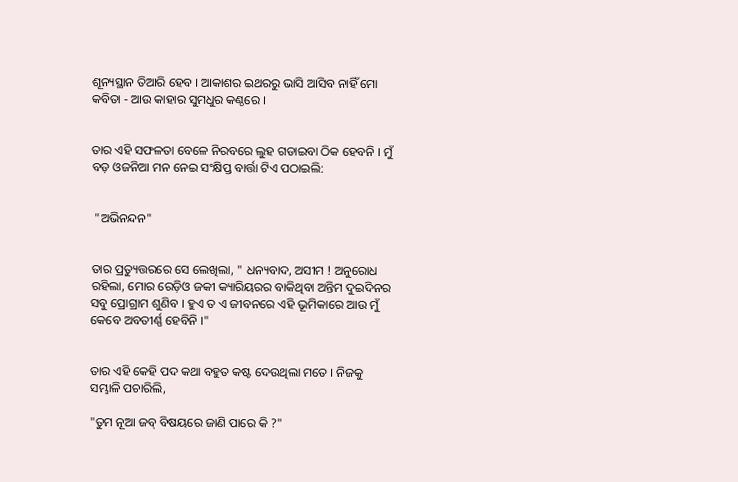ଶୂନ୍ୟସ୍ଥାନ ତିଆରି ହେବ । ଆକାଶର ଇଥରରୁ ଭାସି ଆସିବ ନାହିଁ ମୋ କବିତା - ଆଉ କାହାର ସୁମଧୁର କଣ୍ଠରେ ।


ତାର ଏହି ସଫଳତା ବେଳେ ନିରବରେ ଲୁହ ଗଡାଇବା ଠିକ ହେବନି । ମୁଁ ବଡ଼ ଓଜନିଆ ମନ ନେଇ ସଂକ୍ଷିପ୍ତ ବାର୍ତ୍ତା ଟିଏ ପଠାଇଲି:


 "ଅଭିନନ୍ଦନ"


ତାର ପ୍ରତ୍ୟୁତ୍ତରରେ ସେ ଲେଖିଲା, " ଧନ୍ୟବାଦ, ଅସୀମ ! ଅନୁରୋଧ ରହିଲା, ମୋର ରେଡ଼ିଓ ଜକୀ କ୍ୟାରିୟରର ବାକିଥିବା ଅନ୍ତିମ ଦୁଇଦିନର ସବୁ ପ୍ରୋଗ୍ରାମ ଶୁଣିବ । ହୁଏ ତ ଏ ଜୀବନରେ ଏହି ଭୂମିକାରେ ଆଉ ମୁଁ କେବେ ଅବତୀର୍ଣ୍ଣ ହେବିନି ।"


ତାର ଏହି କେହି ପଦ କଥା ବହୁତ କଷ୍ଟ ଦେଉଥିଲା ମତେ । ନିଜକୁ ସମ୍ଭାଳି ପଚାରିଲି,

"ତୁମ ନୂଆ ଜବ୍ ବିଷୟରେ ଜାଣି ପାରେ କି ?"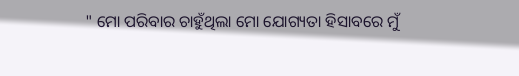" ମୋ ପରିବାର ଚାହୁଁଥିଲା ମୋ ଯୋଗ୍ୟତା ହିସାବରେ ମୁଁ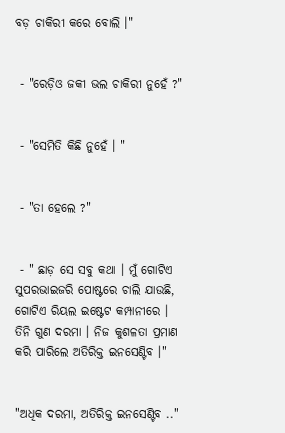ବଡ଼ ଚାକିରୀ କରେ ବୋଲି ।"


 - "ରେଡ଼ିଓ ଜକୀ ଭଲ ଚାକିରୀ ନୁହେଁ ?"


 - "ସେମିତି କିଛି ନୁହେଁ । "


 - "ତା ହେଲେ ?"


 - " ଛାଡ଼ ସେ ସବୁ କଥା । ମୁଁ ଗୋଟିଏ ସୁପରଭାଇଜରି ପୋଷ୍ଟରେ ଚାଲି ଯାଉଛି, ଗୋଟିଏ ରିୟଲ ଇଷ୍ଟେଟ କମ୍ପାନୀରେ । ତିନି ଗୁଣ ଦରମା । ନିଜ କୁଶଳତା ପ୍ରମାଣ କରି ପାରିଲେ ଅତିରିକ୍ତ ଇନସେଣ୍ଟିବ ।"


"ଅଧିକ ଦରମା, ଅତିରିକ୍ତ ଇନସେଣ୍ଟିବ .."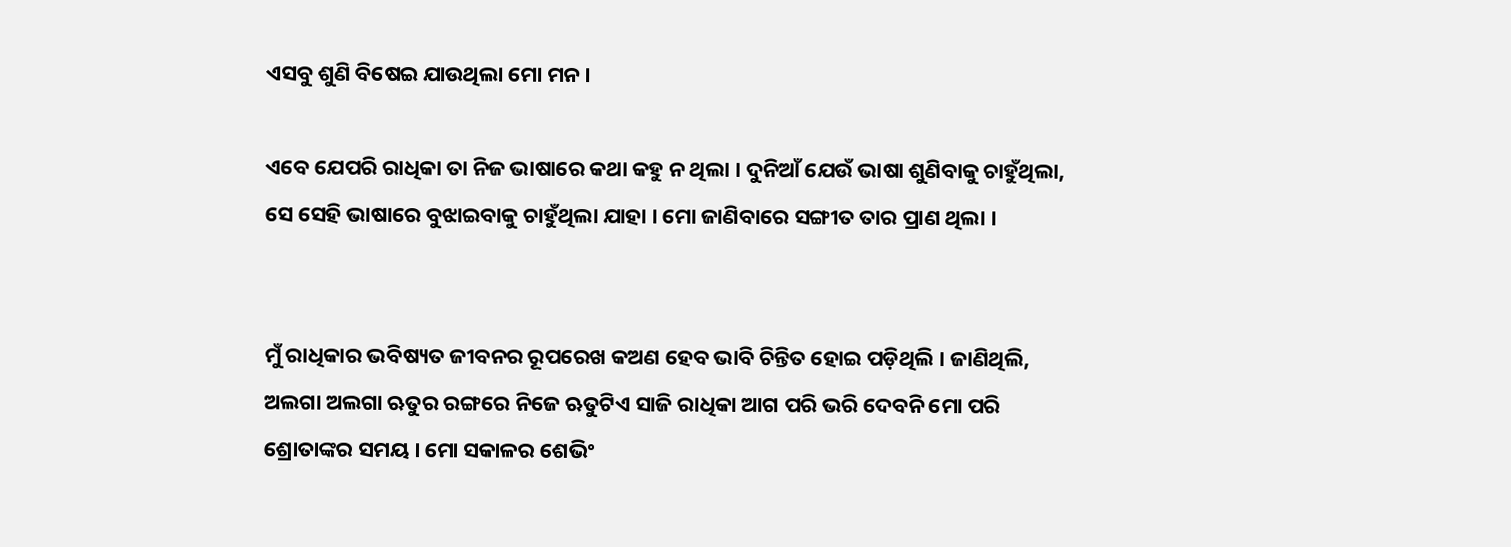ଏସବୁ ଶୁଣି ବିଷେଇ ଯାଉଥିଲା ମୋ ମନ ।

ଏବେ ଯେପରି ରାଧିକା ତା ନିଜ ଭାଷାରେ କଥା କହୁ ନ ଥିଲା । ଦୁନିଆଁ ଯେଉଁ ଭାଷା ଶୁଣିବାକୁ ଚାହୁଁଥିଲା, ସେ ସେହି ଭାଷାରେ ବୁଝାଇବାକୁ ଚାହୁଁଥିଲା ଯାହା । ମୋ ଜାଣିବାରେ ସଙ୍ଗୀତ ତାର ପ୍ରାଣ ଥିଲା ।


ମୁଁ ରାଧିକାର ଭବିଷ୍ୟତ ଜୀବନର ରୂପରେଖ କଅଣ ହେବ ଭାବି ଚିନ୍ତିତ ହୋଇ ପଡ଼ିଥିଲି । ଜାଣିଥିଲି, ଅଲଗା ଅଲଗା ଋତୁର ରଙ୍ଗରେ ନିଜେ ଋତୁଟିଏ ସାଜି ରାଧିକା ଆଗ ପରି ଭରି ଦେବନି ମୋ ପରି ଶ୍ରୋତାଙ୍କର ସମୟ । ମୋ ସକାଳର ଶେଭିଂ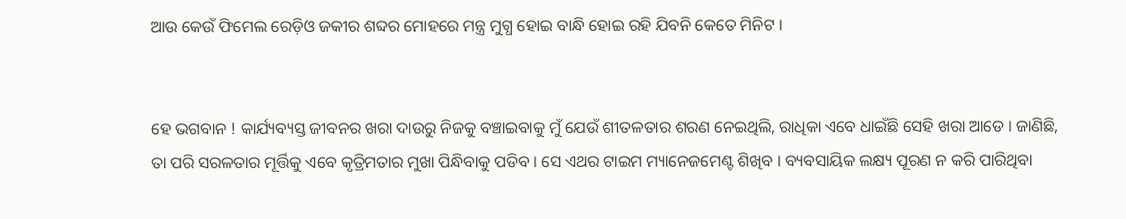ଆଉ କେଉଁ ଫିମେଲ ରେଡ଼ିଓ ଜକୀର ଶବ୍ଦର ମୋହରେ ମନ୍ତ୍ର ମୁଗ୍ଧ ହୋଇ ବାନ୍ଧି ହୋଇ ରହି ଯିବନି କେତେ ମିନିଟ ।


ହେ ଭଗବାନ ! କାର୍ଯ୍ୟବ୍ୟସ୍ତ ଜୀବନର ଖରା ଦାଉରୁ ନିଜକୁ ବଞ୍ଚାଇବାକୁ ମୁଁ ଯେଉଁ ଶୀତଳତାର ଶରଣ ନେଇଥିଲି, ରାଧିକା ଏବେ ଧାଇଁଛି ସେହି ଖରା ଆଡେ । ଜାଣିଛି, ତା ପରି ସରଳତାର ମୂର୍ତ୍ତିକୁ ଏବେ କୃତ୍ରିମତାର ମୁଖା ପିନ୍ଧିବାକୁ ପଡିବ । ସେ ଏଥର ଟାଇମ ମ୍ୟାନେଜମେଣ୍ଟ ଶିଖିବ । ବ୍ୟବସାୟିକ ଲକ୍ଷ୍ୟ ପୂରଣ ନ କରି ପାରିଥିବା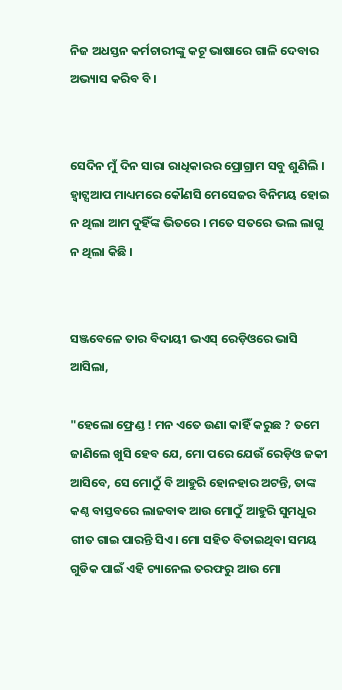ନିଜ ଅଧସ୍ତନ କର୍ମଚାରୀଙ୍କୁ କଟୂ ଭାଷାରେ ଗାଳି ଦେବାର ଅଭ୍ୟାସ କରିବ ବି ।


ସେଦିନ ମୁଁ ଦିନ ସାରା ରାଧିକାରର ପ୍ରୋଗ୍ରାମ ସବୁ ଶୁଣିଲି । ହ୍ଵାଟ୍ସଆପ ମାଧ୍ୟମରେ କୌଣସି ମେସେଜର ବିନିମୟ ହୋଇ ନ ଥିଲା ଆମ ଦୁହିଁଙ୍କ ଭିତରେ । ମତେ ସତରେ ଭଲ ଲାଗୁ ନ ଥିଲା କିଛି ।


ସଞ୍ଜବେଳେ ତାର ବିଦାୟୀ ଭଏସ୍ ରେଡ଼ିଓରେ ଭାସି ଆସିଲା,

"ହେଲୋ ଫ୍ରେଣ୍ଡ ! ମନ ଏତେ ଉଣା କାହିଁ କରୁଛ ? ତମେ ଜାଣିଲେ ଖୁସି ହେବ ଯେ, ମୋ ପରେ ଯେଉଁ ରେଡ଼ିଓ ଜକୀ ଆସିବେ, ସେ ମୋଠୁଁ ବି ଆହୁରି ହୋନହାର ଅଟନ୍ତି, ତାଙ୍କ କଣ୍ଠ ବାସ୍ତବରେ ଲାଜବାଵ ଆଉ ମୋଠୁଁ ଆହୁରି ସୁମଧୁର ଗୀତ ଗାଇ ପାରନ୍ତି ସିଏ। ମୋ ସହିତ ବିତାଇଥିବା ସମୟ ଗୁଡିକ ପାଇଁ ଏହି ଚ୍ୟାନେଲ ତରଫରୁ ଆଉ ମୋ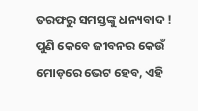ତରଫରୁ ସମସ୍ତଙ୍କୁ ଧନ୍ୟବାଦ ! ପୁଣି କେବେ ଜୀବନର କେଉଁ ମୋଡ଼ରେ ଭେଟ ହେବ, ଏହି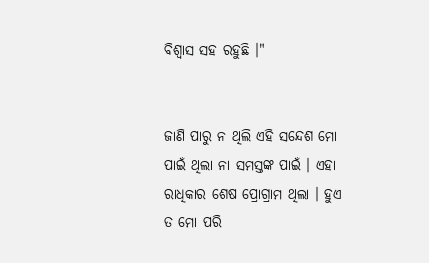ବିଶ୍ଵାସ ସହ ରହୁଛି ।"


ଜାଣି ପାରୁ ନ ଥିଲି ଏହି ସନ୍ଦେଶ ମୋ ପାଇଁ ଥିଲା ନା ସମସ୍ତଙ୍କ ପାଇଁ । ଏହା ରାଧିକାର ଶେଷ ପ୍ରୋଗ୍ରାମ ଥିଲା । ହୁଏ ତ ମୋ ପରି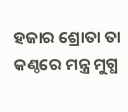ହଜାର ଶ୍ରୋତା ତା କଣ୍ଠରେ ମନ୍ତ୍ର ମୁଗ୍ଧ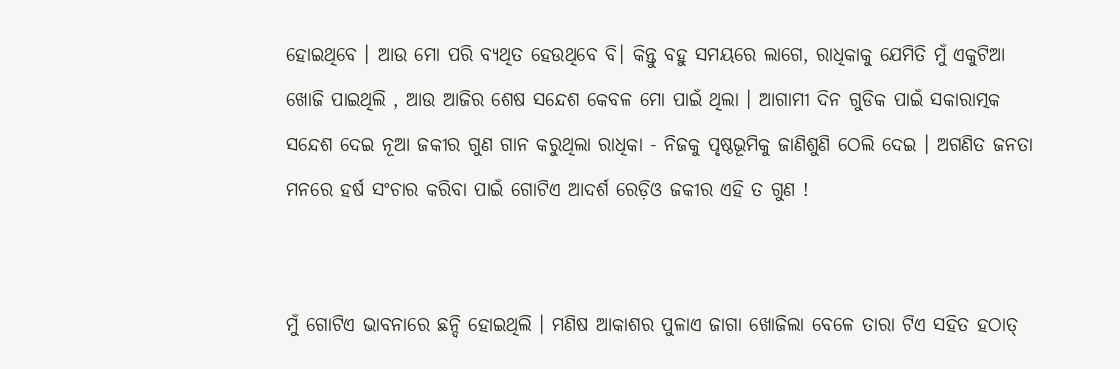ହୋଇଥିବେ । ଆଉ ମୋ ପରି ବ୍ୟଥିତ ହେଉଥିବେ ବି। କିନ୍ତୁ ବହୁ ସମୟରେ ଲାଗେ, ରାଧିକାକୁ ଯେମିତି ମୁଁ ଏକୁଟିଆ ଖୋଜି ପାଇଥିଲି , ଆଉ ଆଜିର ଶେଷ ସନ୍ଦେଶ କେବଳ ମୋ ପାଇଁ ଥିଲା । ଆଗାମୀ ଦିନ ଗୁଡିକ ପାଇଁ ସକାରାତ୍ମକ ସନ୍ଦେଶ ଦେଇ ନୂଆ ଜକୀର ଗୁଣ ଗାନ କରୁଥିଲା ରାଧିକା - ନିଜକୁ ପୃଷ୍ଠଭୂମିକୁ ଜାଣିଶୁଣି ଠେଲି ଦେଇ । ଅଗଣିତ ଜନତା ମନରେ ହର୍ଷ ସଂଚାର କରିବା ପାଇଁ ଗୋଟିଏ ଆଦର୍ଶ ରେଡ଼ିଓ ଜକୀର ଏହି ତ ଗୁଣ !


ମୁଁ ଗୋଟିଏ ଭାବନାରେ ଛନ୍ଦି ହୋଇଥିଲି । ମଣିଷ ଆକାଶର ପୁଳାଏ ଜାଗା ଖୋଜିଲା ବେଳେ ତାରା ଟିଏ ସହିତ ହଠାତ୍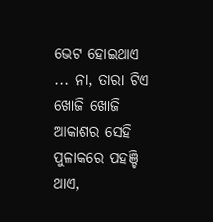ଭେଟ ହୋଇଥାଏ ... ନା, ତାରା ଟିଏ ଖୋଜି ଖୋଜି ଆକାଶର ସେହି ପୁଳାକରେ ପହଞ୍ଚି ଥାଏ,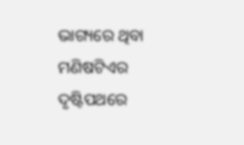ଭାଗ୍ୟରେ ଥିବା ମଣିଷଟିଏର ଦୃଷ୍ଟିପଥରେ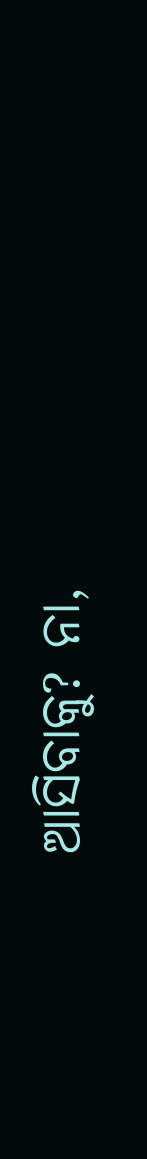ଆସିବାକୁ? ନା,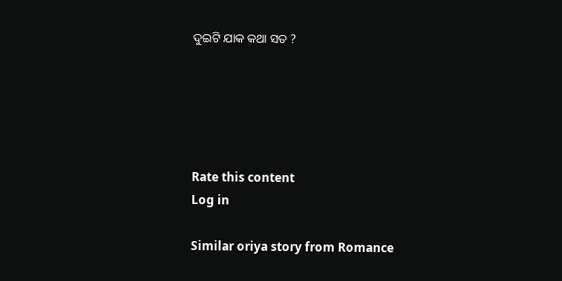ଦୁଇଟି ଯାକ କଥା ସତ ?





Rate this content
Log in

Similar oriya story from Romance